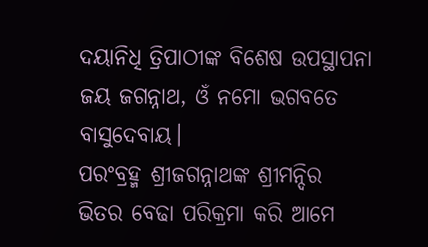ଦୟାନିଧି ତ୍ରିପାଠୀଙ୍କ ବିଶେଷ ଉପସ୍ଥାପନା
ଜୟ ଜଗନ୍ନାଥ, ଓଁ ନମୋ ଭଗବତେ ବାସୁଦେବାୟ।
ପରଂବ୍ରହ୍ମ ଶ୍ରୀଜଗନ୍ନାଥଙ୍କ ଶ୍ରୀମନ୍ଦିର ଭିତର ବେଢା ପରିକ୍ରମା କରି ଆମେ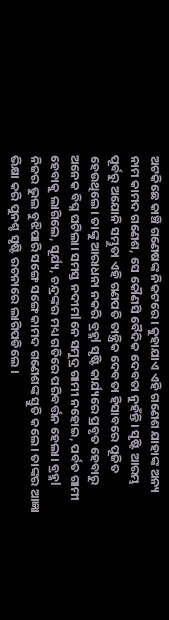ଅଟକିଛେ କାଞ୍ଚି ଗଣେଷଙ୍କ ନିକଟରେ। କୁହାଯାଏ ଏହି ଗଣେଶ ଯାହାଙ୍କ ଅନ୍ୟ ନାମ କାମଦ ଗଣେଶ, ସେ କୌଣସି ବୈଦିକ ଦେବତା ନୁହଁନ୍ତି। ସୃଷ୍ଟି ଆରମ୍ଭ ପୂର୍ବରୁ ଅଯୋନି ସମ୍ଭୁତା ଏହି ଗଣପତି ତାନ୍ତ୍ରିକ ଦେବତା ହିସାବରେ ପୂଜିତ ହେଉଥିଲେ। ତାଙ୍କୁ ଆରାଧନା ନକରି ବ୍ରହ୍ମl ସୃଷ୍ଟି କାର୍ଯ୍ୟରେ ପ୍ରବୃତ ହେବାରୁ ଅନେକ ବିଘ୍ନ ଘଟିଲା। ସମସ୍ତ ନଦୀମlନେ ସମୁଦ୍ର ଗାମୀ ନହୋଇ, ପର୍ବତ ଗାମୀ ହେବାକୁ ଲାଗିଲେ, ସୂର୍ଯ୍ୟ, ଚନ୍ଦ୍ରଙ୍କର ମଧ୍ୟ ଗତିରେ ପରିବର୍ତ୍ତନ ହେଲା। ବ୍ରହ୍ମl ନିଜର ଭୁଲ ବୁଝିପାରି ସଙ୍ଗେ ସଙ୍ଗେ କାମଦ ଗଣେଶଙ୍କ ସ୍ତୁତି କଲେ। ତାଙ୍କର ଆଜ୍ଞା ଭିକ୍ଷା କରି ପୁନଶ୍ଚ ସୃଷ୍ଟି ରଚନାରେ ଲାଗିପଡିଲେ ।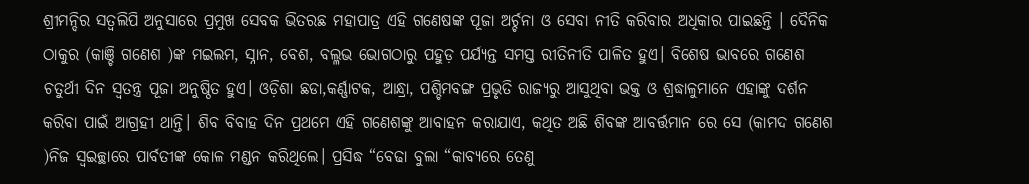ଶ୍ରୀମନ୍ଦିର ସତ୍ୱଲିପି ଅନୁସାରେ ପ୍ରମୁଖ ସେବକ ଭିତରଛ ମହାପାତ୍ର ଏହି ଗଣେଷଙ୍କ ପୂଜା ଅର୍ଚ୍ଚନା ଓ ସେବା ନୀତି କରିବାର ଅଧିକାର ପାଇଛନ୍ତି । ଦୈନିକ ଠାକୁର (କାଞ୍ଚି ଗଣେଶ )ଙ୍କ ମଇଲମ, ସ୍ନାନ, ବେଶ, ବଲ୍ଳଭ ଭୋଗଠାରୁ ପହୁଡ଼ ପର୍ଯ୍ୟନ୍ତ ସମସ୍ତ ରୀତିନୀତି ପାଳିତ ହୁଏ। ବିଶେଷ ଭାବରେ ଗଣେଶ ଚତୁର୍ଥୀ ଦିନ ସ୍ୱତନ୍ତ୍ର ପୂଜା ଅନୁଷ୍ଠିତ ହୁଏ। ଓଡ଼ିଶା ଛଡା,କର୍ଣ୍ଣାଟକ, ଆନ୍ଧ୍ରା, ପଶ୍ଚିମବଙ୍ଗ ପ୍ରଭୃତି ରାଜ୍ୟରୁ ଆସୁଥିବା ଭକ୍ତ ଓ ଶ୍ରଦ୍ଧାଳୁମାନେ ଏହାଙ୍କୁ ଦର୍ଶନ କରିବା ପାଇଁ ଆଗ୍ରହୀ ଥାନ୍ତି। ଶିବ ବିବାହ ଦିନ ପ୍ରଥମେ ଏହି ଗଣେଶଙ୍କୁ ଆବାହନ କରାଯାଏ, କଥିତ ଅଛି ଶିବଙ୍କ ଆବର୍ତ୍ତମାନ ରେ ସେ (କାମଦ ଗଣେଶ )ନିଜ ସ୍ୱଇଚ୍ଛାରେ ପାର୍ବତୀଙ୍କ କୋଳ ମଣ୍ଡନ କରିଥିଲେ। ପ୍ରସିଦ୍ଧ “ବେଢା ବୁଲା “କାବ୍ୟରେ ତେଣୁ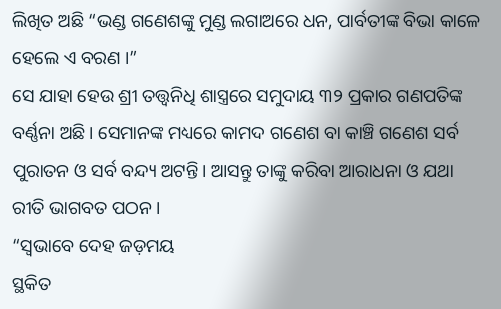ଲିଖିତ ଅଛି “ଭଣ୍ଡ ଗଣେଶଙ୍କୁ ମୁଣ୍ଡ ଲଗାଅରେ ଧନ, ପାର୍ବତୀଙ୍କ ବିଭା କାଳେ ହେଲେ ଏ ବରଣ ।”
ସେ ଯାହା ହେଉ ଶ୍ରୀ ତତ୍ତ୍ୱନିଧି ଶାସ୍ତ୍ରରେ ସମୁଦାୟ ୩୨ ପ୍ରକାର ଗଣପତିଙ୍କ ବର୍ଣ୍ଣନା ଅଛି। ସେମାନଙ୍କ ମଧ୍ୟରେ କାମଦ ଗଣେଶ ବା କାଞ୍ଚି ଗଣେଶ ସର୍ବ ପୁରାତନ ଓ ସର୍ବ ବନ୍ଦ୍ୟ ଅଟନ୍ତି। ଆସନ୍ତୁ ତାଙ୍କୁ କରିବା ଆରାଧନା ଓ ଯଥା ରୀତି ଭାଗବତ ପଠନ।
“ସ୍ଵଭାବେ ଦେହ ଜଡ଼ମୟ
ସ୍ଥକିତ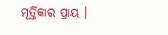ମୂର୍ତ୍ତିକାର ପ୍ରାୟ ।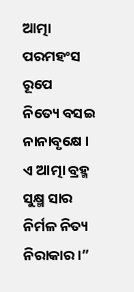ଆତ୍ମା ପରମହଂସ ରୂପେ
ନିତ୍ୟେ ବସଇ ନାନାବୃକ୍ଷେ ।
ଏ ଆତ୍ମା ବ୍ରହ୍ମ ସୁକ୍ଷ୍ମ ସାର
ନିର୍ମଳ ନିତ୍ୟ ନିରାକାର ।”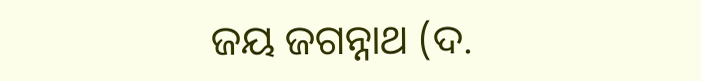ଜୟ ଜଗନ୍ନାଥ (ଦ.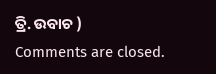ତ୍ରି. ଉବାଚ )
Comments are closed.